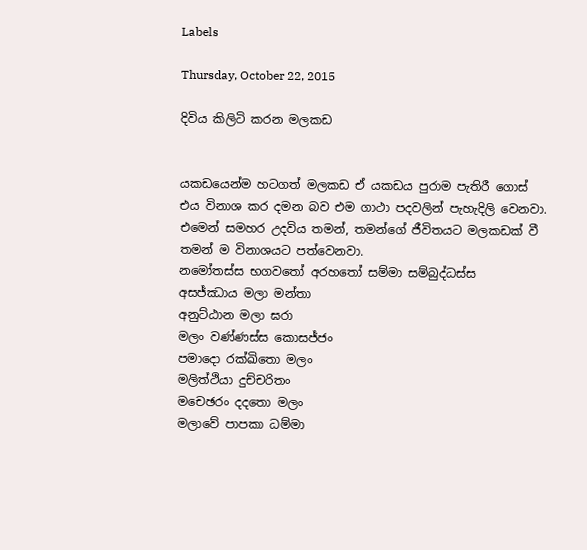Labels

Thursday, October 22, 2015

දිවිය කිලිටි කරන මලකඩ


යකඩයෙන්ම හටගත් මලකඩ ඒ යකඩය පුරාම පැතිරී ගොස් එය විනාශ කර දමන බව එම ගාථා පදවලින් පැහැදිලි වෙනවා. එමෙන් සමහර උදවිය තමන්, තමන්ගේ ජීවිතයට මලකඩක් වී තමන් ම විනාශයට පත්වෙනවා.
නමෝතස්ස භගවතෝ අරහතෝ සම්මා සම්බුද්ධස්ස
අසජ්ඣාය මලා මන්තා
අනුට්ඨාන මලා ඝරා
මලං වණ්ණස්ස කොසජ්ජං
පමාදො රක්ඛිතො මලං
මලිත්ථියා දුච්චරිතං
මචෙඡරං දදතො මලං
මලාවේ පාපකා ධම්මා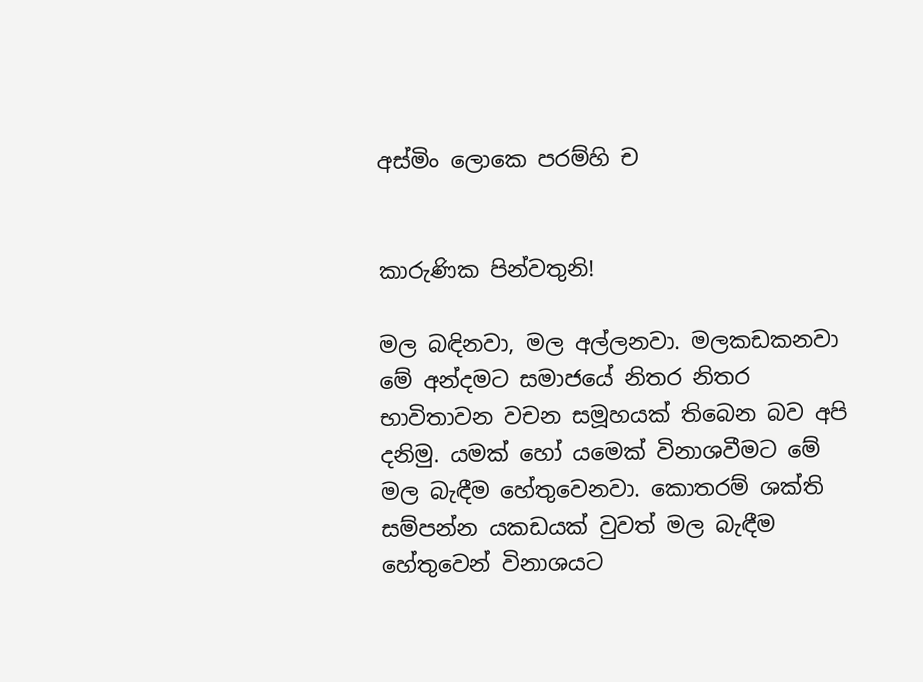අස්මිං ලොකෙ පරම්හි ච


කාරුණික පින්වතුනි!

මල බඳිනවා, මල අල්ලනවා. මලකඩකනවා මේ අන්දමට සමාජයේ නිතර නිතර භාවිතාවන වචන සමූහයක් තිබෙන බව අපි දනිමු. යමක් හෝ යමෙක් විනාශවීමට මේ මල බැඳීම හේතුවෙනවා. කොතරම් ශක්ති සම්පන්න යකඩයක් වුවත් මල බැඳීම හේතුවෙන් විනාශයට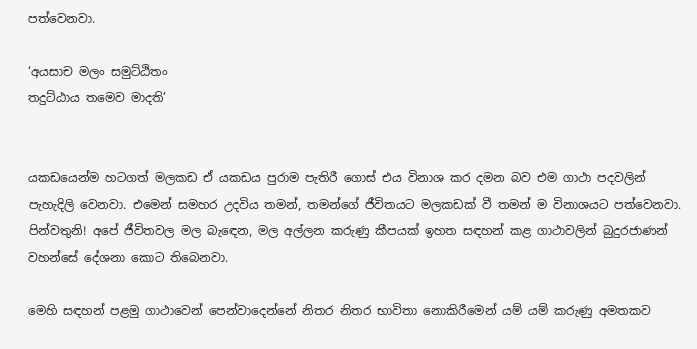පත්වෙනවා.

‘අයසාච මලං සමුට්ඨිතං
තදුට්ඨාය තමෙව මාදති’


යකඩයෙන්ම හටගත් මලකඩ ඒ යකඩය පුරාම පැතිරී ගොස් එය විනාශ කර දමන බව එම ගාථා පදවලින් පැහැදිලි වෙනවා. එමෙන් සමහර උදවිය තමන්, තමන්ගේ ජීවිතයට මලකඩක් වී තමන් ම විනාශයට පත්වෙනවා.
පින්වතුනි! අපේ ජීවිතවල මල බැඳෙන, මල අල්ලන කරුණු කීපයක් ඉහත සඳහන් කළ ගාථාවලින් බුදුරජාණන් වහන්සේ දේශනා කොට තිබෙනවා.

මෙහි සඳහන් පළමු ගාථාවෙන් පෙන්වාදෙන්නේ නිතර නිතර භාවිතා නොකිරීමෙන් යම් යම් කරුණු අමතකව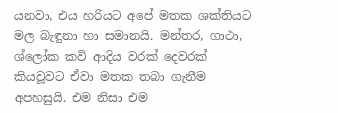යනවා, එය හරියට අපේ මතක ශක්තියට මල බැඳුනා හා සමානයි. මන්තර, ගාථා, ශ්ලෝක කවි ආදිය වරක් දෙවරක් කියවූවට ඒවා මතක තබා ගැනීම අපහසුයි. එම නිසා එම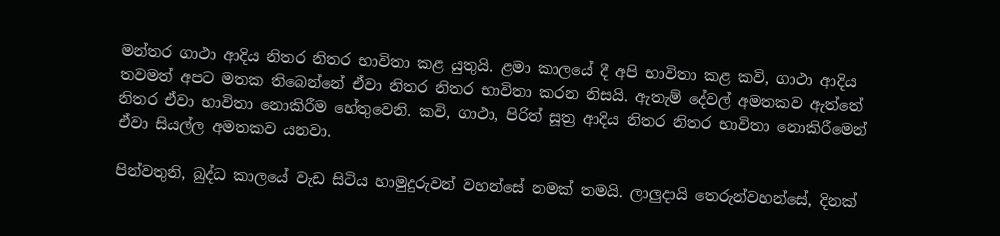මන්තර ගාථා ආදිය නිතර නිතර භාවිතා කළ යුතුයි. ළමා කාලයේ දී අපි භාවිතා කළ කවි, ගාථා ආදිය තවමත් අපට මතක තිබෙන්නේ ඒවා නිතර නිතර භාවිතා කරන නිසයි. ඇතැම් දේවල් අමතකව ඇත්තේ නිතර ඒවා භාවිතා නොකිරීම හේතුවෙනි. කවි, ගාථා, පිරිත් සූත්‍ර ආදිය නිතර නිතර භාවිතා නොකිරීමෙන් ඒවා සියල්ල අමතකව යනවා.

පින්වතුනි, බුද්ධ කාලයේ වැඩ සිටිය හාමුදුරුවන් වහන්සේ නමක් තමයි. ලාලුදායි තෙරුන්වහන්සේ, දිනක්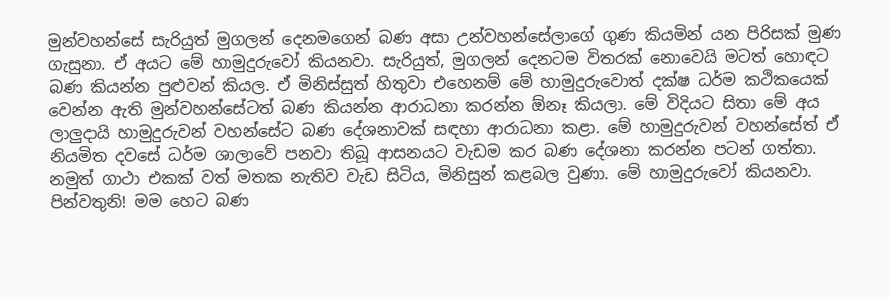මුන්වහන්සේ සැරියුත් මුගලන් දෙනමගෙන් බණ අසා උන්වහන්සේලාගේ ගුණ කියමින් යන පිරිසක් මුණ ගැසුනා. ඒ අයට මේ හාමුදුරුවෝ කියනවා. සැරියුත්, මුගලන් දෙනටම විතරක් නොවෙයි මටත් හොඳට බණ කියන්න පුළුවන් කියල. ඒ මිනිස්සුත් හිතුවා එහෙනම් මේ හාමුදුරුවොත් දක්ෂ ධර්ම කථිකයෙක් වෙන්න ඇති මුන්වහන්සේටත් බණ කියන්න ආරාධනා කරන්න ඕනෑ කියලා. මේ විදියට සිතා මේ අය ලාලුදායි හාමුදුරුවන් වහන්සේට බණ දේශනාවක් සඳහා ආරාධනා කළා. මේ හාමුදුරුවන් වහන්සේත් ඒ නියමිත දවසේ ධර්ම ශාලාවේ පනවා තිබූ ආසනයට වැඩම කර බණ දේශනා කරන්න පටන් ගත්තා. නමුත් ගාථා එකක් වත් මතක නැතිව වැඩ සිටිය, මිනිසුන් කළබල වුණා. මේ හාමුදුරුවෝ කියනවා. පින්වතුනි! මම හෙට බණ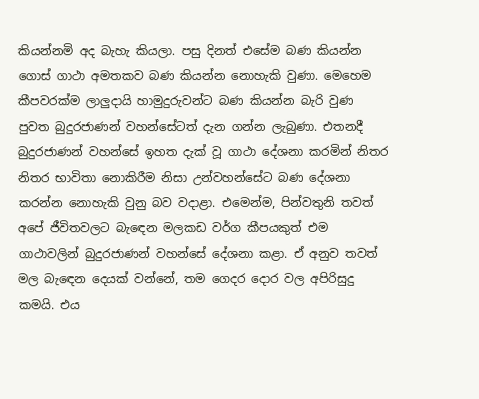කියන්නමි අද බැහැ කියලා. පසු දිනත් එසේම බණ කියන්න ගොස් ගාථා අමතකව බණ කියන්න නොහැකි වුණා. මෙහෙම කීපවරක්ම ලාලුදායි හාමුදුරුවන්ට බණ කියන්න බැරි වුණ පුවත බුදුරජාණන් වහන්සේටත් දැන ගන්න ලැබුණා. එතනදී බුදුරජාණන් වහන්සේ ඉහත දැක් වූ ගාථා දේශනා කරමින් නිතර නිතර භාවිතා නොකිරීම නිසා උන්වහන්සේට බණ දේශනා කරන්න නොහැකි වුනු බව වදාළා. එමෙන්ම, පින්වතුනි තවත් අපේ ජීවිතවලට බැඳෙන මලකඩ වර්ග කීපයකුත් එම ගාථාවලින් බුදුරජාණන් වහන්සේ දේශනා කළා. ඒ අනුව තවත් මල බැඳෙන දෙයක් වන්නේ, තම ගෙදර දොර වල අපිරිසුදු කමයි. එය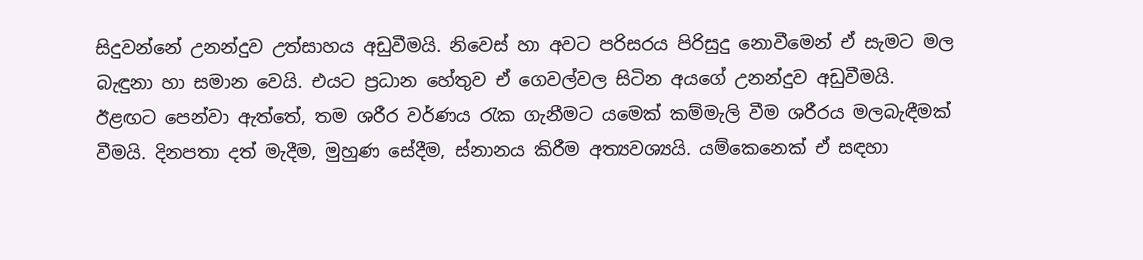සිදුවන්නේ උනන්දුව උත්සාහය අඩුවීමයි. නිවෙස් හා අවට පරිසරය පිරිසුදු නොවීමෙන් ඒ සැමට මල බැඳුනා හා සමාන වෙයි. එයට ප්‍රධාන හේතුව ඒ ගෙවල්වල සිටින අයගේ උනන්දුව අඩුවීමයි. ඊළඟට පෙන්වා ඇත්තේ, තම ශරීර වර්ණය රැක ගැනීමට යමෙක් කම්මැලි වීම ශරීරය මලබැඳීමක් වීමයි. දිනපතා දත් මැදීම, මුහුණ සේදීම, ස්නානය කිරීම අත්‍යවශ්‍යයි. යම්කෙනෙක් ඒ සඳහා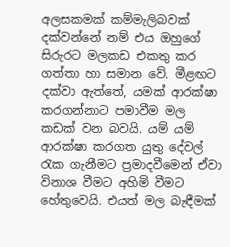අලසකමක් කම්මැලිබවක් දක්වන්නේ නම් එය ඔහුගේ සිරුරට මලකඩ එකතු කර ගත්තා හා සමාන වේ. මීළඟට දක්වා ඇත්තේ, යමක් ආරක්ෂා කරගන්නාට පමාවීම මල කඩක් වන බවයි. යම් යම් ආරක්ෂා කරගත යුතු දේවල් රැක ගැනීමට ප්‍රමාදවීමෙන් ඒවා විනාශ වීමට අහිමි වීමට හේතුවෙයි. එයත් මල බැඳීමක්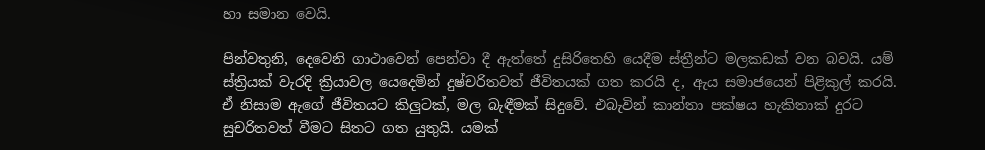හා සමාන වෙයි.

පින්වතුනි, දෙවෙනි ගාථාවෙන් පෙන්වා දී ඇත්තේ දුසිරිතෙහි යෙදීම ස්ත්‍රීන්ට මලකඩක් වන බවයි. යම් ස්ත්‍රියක් වැරදි ක්‍රියාවල යෙදෙමින් දුෂ්චරිතවත් ජීවිතයක් ගත කරයි ද, ඇය සමාජයෙන් පිළිකුල් කරයි. ඒ නිසාම ඇගේ ජීවිතයට කිලුටක්, මල බැඳීමක් සිදුවේ. එබැවින් කාන්තා පක්ෂය හැකිතාක් දුරට සුචරිතවත් වීමට සිතට ගත යුතුයි. යමක්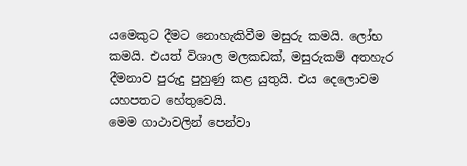යමෙකුට දීමට නොහැකිවීම මසුරු කමයි. ලෝභ කමයි. එයත් විශාල මලකඩක්, මසුරුකම් අතහැර දීමනාව පුරුදු පුහුණු කළ යුතුයි. එය දෙලොවම යහපතට හේතුවෙයි.
මෙම ගාථාවලින් පෙන්වා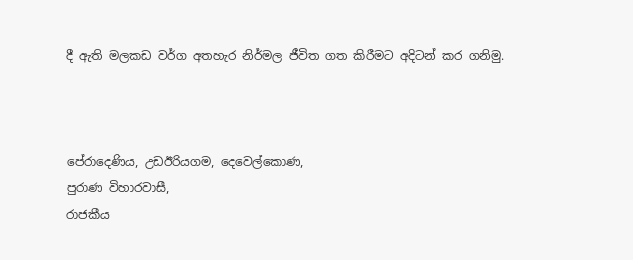දී ඇති මලකඩ වර්ග අතහැර නිර්මල ජීවිත ගත කිරීමට අදිටන් කර ගනිමු.



පේරාදෙණිය, උඩඊරියගම, දෙවෙල්කොණ,
පුරාණ විහාරවාසී,
රාජකීය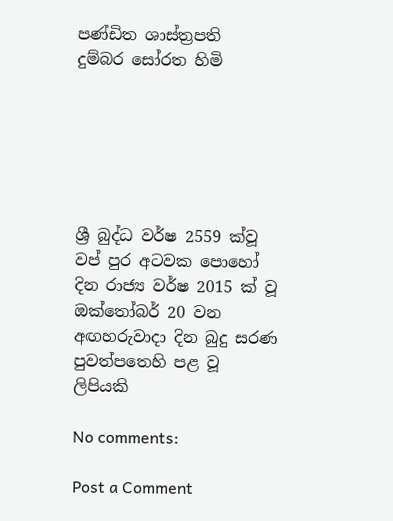පණ්ඩිත ශාස්ත්‍රපති
දුම්බර සෝරත හිමි






ශ්‍රී බුද්ධ වර්ෂ 2559 ක්වූ වප් පුර අටවක පොහෝ දින රාජ්‍ය වර්ෂ 2015 ක් වූ ඔක්තෝබර් 20 වන අඟහරුවාදා දින බුදු සරණ පුවත්පතෙහි පළ වූ ලිපියකි

No comments:

Post a Comment